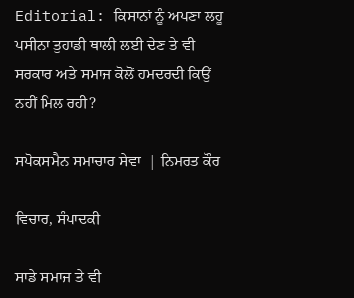Editorial: ਕਿਸਾਨਾਂ ਨੂੰ ਅਪਣਾ ਲਹੂ ਪਸੀਨਾ ਤੁਹਾਡੀ ਥਾਲੀ ਲਈ ਦੇਣ ਤੇ ਵੀ ਸਰਕਾਰ ਅਤੇ ਸਮਾਜ ਕੋਲੋਂ ਹਮਦਰਦੀ ਕਿਉਂ ਨਹੀਂ ਮਿਲ ਰਹੀ?

ਸਪੋਕਸਮੈਨ ਸਮਾਚਾਰ ਸੇਵਾ  | ਨਿਮਰਤ ਕੌਰ

ਵਿਚਾਰ, ਸੰਪਾਦਕੀ

ਸਾਡੇ ਸਮਾਜ ਤੇ ਵੀ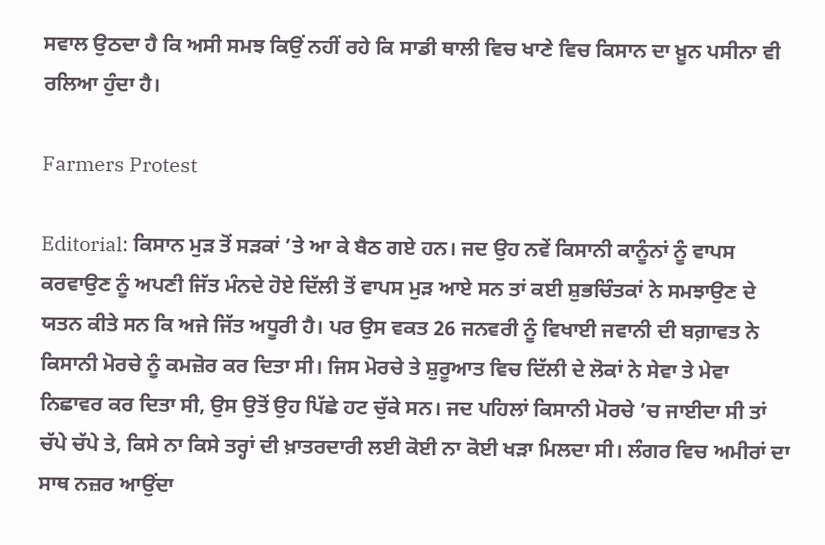ਸਵਾਲ ਉਠਦਾ ਹੈ ਕਿ ਅਸੀ ਸਮਝ ਕਿਉਂ ਨਹੀਂ ਰਹੇ ਕਿ ਸਾਡੀ ਥਾਲੀ ਵਿਚ ਖਾਣੇ ਵਿਚ ਕਿਸਾਨ ਦਾ ਖ਼ੂਨ ਪਸੀਨਾ ਵੀ ਰਲਿਆ ਹੁੰਦਾ ਹੈ।

Farmers Protest

Editorial: ਕਿਸਾਨ ਮੁੜ ਤੋਂ ਸੜਕਾਂ ’ਤੇ ਆ ਕੇ ਬੈਠ ਗਏ ਹਨ। ਜਦ ਉਹ ਨਵੇਂ ਕਿਸਾਨੀ ਕਾਨੂੰਨਾਂ ਨੂੰ ਵਾਪਸ ਕਰਵਾਉਣ ਨੂੰ ਅਪਣੀ ਜਿੱਤ ਮੰਨਦੇ ਹੋਏ ਦਿੱਲੀ ਤੋਂ ਵਾਪਸ ਮੁੜ ਆਏ ਸਨ ਤਾਂ ਕਈ ਸ਼ੁਭਚਿੰਤਕਾਂ ਨੇ ਸਮਝਾਉਣ ਦੇ ਯਤਨ ਕੀਤੇ ਸਨ ਕਿ ਅਜੇ ਜਿੱਤ ਅਧੂਰੀ ਹੈ। ਪਰ ਉਸ ਵਕਤ 26 ਜਨਵਰੀ ਨੂੰ ਵਿਖਾਈ ਜਵਾਨੀ ਦੀ ਬਗ਼ਾਵਤ ਨੇ ਕਿਸਾਨੀ ਮੋਰਚੇ ਨੂੰ ਕਮਜ਼ੋਰ ਕਰ ਦਿਤਾ ਸੀ। ਜਿਸ ਮੋਰਚੇ ਤੇ ਸ਼ੁਰੂਆਤ ਵਿਚ ਦਿੱਲੀ ਦੇ ਲੋਕਾਂ ਨੇ ਸੇਵਾ ਤੇ ਮੇਵਾ ਨਿਛਾਵਰ ਕਰ ਦਿਤਾ ਸੀ, ਉਸ ਉਤੋਂ ਉਹ ਪਿੱਛੇ ਹਟ ਚੁੱਕੇ ਸਨ। ਜਦ ਪਹਿਲਾਂ ਕਿਸਾਨੀ ਮੋਰਚੇ ’ਚ ਜਾਈਦਾ ਸੀ ਤਾਂ ਚੱਪੇ ਚੱਪੇ ਤੇ, ਕਿਸੇ ਨਾ ਕਿਸੇ ਤਰ੍ਹਾਂ ਦੀ ਖ਼ਾਤਰਦਾਰੀ ਲਈ ਕੋਈ ਨਾ ਕੋਈ ਖੜਾ ਮਿਲਦਾ ਸੀ। ਲੰਗਰ ਵਿਚ ਅਮੀਰਾਂ ਦਾ ਸਾਥ ਨਜ਼ਰ ਆਉਂਦਾ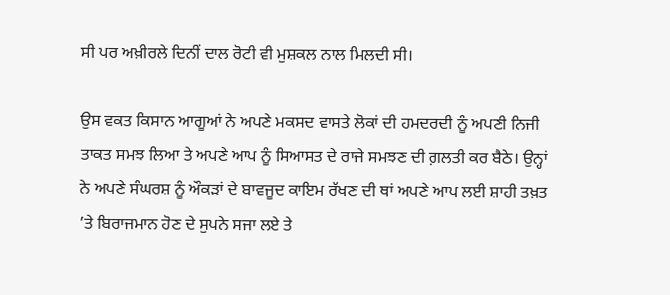ਸੀ ਪਰ ਅਖ਼ੀਰਲੇ ਦਿਨੀਂ ਦਾਲ ਰੋਟੀ ਵੀ ਮੁਸ਼ਕਲ ਨਾਲ ਮਿਲਦੀ ਸੀ।

ਉਸ ਵਕਤ ਕਿਸਾਨ ਆਗੂਆਂ ਨੇ ਅਪਣੇ ਮਕਸਦ ਵਾਸਤੇ ਲੋਕਾਂ ਦੀ ਹਮਦਰਦੀ ਨੂੰ ਅਪਣੀ ਨਿਜੀ ਤਾਕਤ ਸਮਝ ਲਿਆ ਤੇ ਅਪਣੇ ਆਪ ਨੂੰ ਸਿਆਸਤ ਦੇ ਰਾਜੇ ਸਮਝਣ ਦੀ ਗ਼ਲਤੀ ਕਰ ਬੈਠੇ। ਉਨ੍ਹਾਂ ਨੇ ਅਪਣੇ ਸੰਘਰਸ਼ ਨੂੰ ਔਕੜਾਂ ਦੇ ਬਾਵਜੂਦ ਕਾਇਮ ਰੱਖਣ ਦੀ ਥਾਂ ਅਪਣੇ ਆਪ ਲਈ ਸ਼ਾਹੀ ਤਖ਼ਤ ’ਤੇ ਬਿਰਾਜਮਾਨ ਹੋਣ ਦੇ ਸੁਪਨੇ ਸਜਾ ਲਏ ਤੇ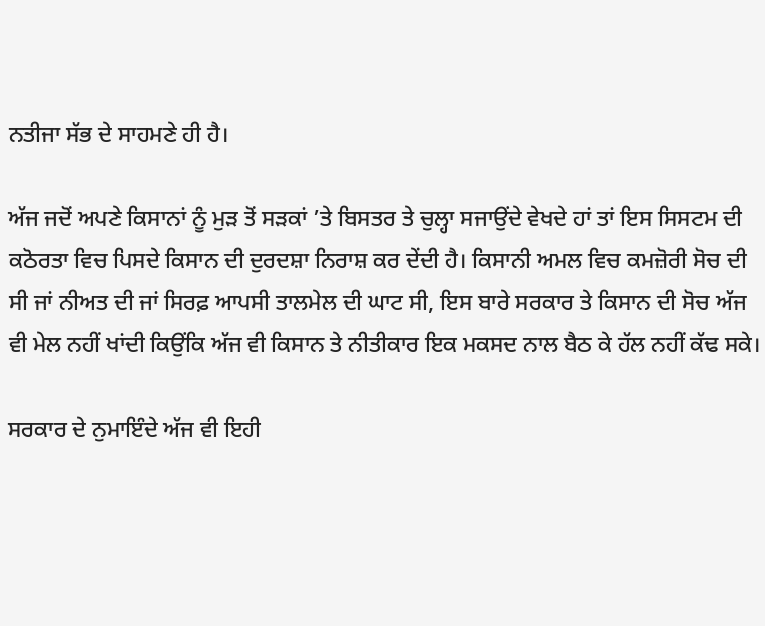ਨਤੀਜਾ ਸੱਭ ਦੇ ਸਾਹਮਣੇ ਹੀ ਹੈ।

ਅੱਜ ਜਦੋਂ ਅਪਣੇ ਕਿਸਾਨਾਂ ਨੂੰ ਮੁੜ ਤੋਂ ਸੜਕਾਂ ’ਤੇ ਬਿਸਤਰ ਤੇ ਚੁਲ੍ਹਾ ਸਜਾਉਂਦੇ ਵੇਖਦੇ ਹਾਂ ਤਾਂ ਇਸ ਸਿਸਟਮ ਦੀ ਕਠੋਰਤਾ ਵਿਚ ਪਿਸਦੇ ਕਿਸਾਨ ਦੀ ਦੁਰਦਸ਼ਾ ਨਿਰਾਸ਼ ਕਰ ਦੇਂਦੀ ਹੈ। ਕਿਸਾਨੀ ਅਮਲ ਵਿਚ ਕਮਜ਼ੋਰੀ ਸੋਚ ਦੀ ਸੀ ਜਾਂ ਨੀਅਤ ਦੀ ਜਾਂ ਸਿਰਫ਼ ਆਪਸੀ ਤਾਲਮੇਲ ਦੀ ਘਾਟ ਸੀ, ਇਸ ਬਾਰੇ ਸਰਕਾਰ ਤੇ ਕਿਸਾਨ ਦੀ ਸੋਚ ਅੱਜ ਵੀ ਮੇਲ ਨਹੀਂ ਖਾਂਦੀ ਕਿਉਂਕਿ ਅੱਜ ਵੀ ਕਿਸਾਨ ਤੇ ਨੀਤੀਕਾਰ ਇਕ ਮਕਸਦ ਨਾਲ ਬੈਠ ਕੇ ਹੱਲ ਨਹੀਂ ਕੱਢ ਸਕੇ।

ਸਰਕਾਰ ਦੇ ਨੁਮਾਇੰਦੇ ਅੱਜ ਵੀ ਇਹੀ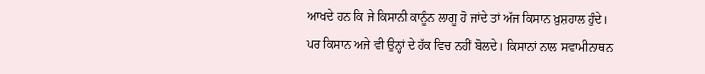ਆਖਦੇ ਹਨ ਕਿ ਜੇ ਕਿਸਾਨੀ ਕਾਨੂੰਨ ਲਾਗੂ ਹੋ ਜਾਂਦੇ ਤਾਂ ਅੱਜ ਕਿਸਾਨ ਖ਼ੁਸ਼ਹਾਲ ਹੁੰਦੇ। ਪਰ ਕਿਸਾਨ ਅਜੇ ਵੀ ਉਨ੍ਹਾਂ ਦੇ ਹੱਕ ਵਿਚ ਨਹੀਂ ਬੋਲਦੇ। ਕਿਸਾਨਾਂ ਨਾਲ ਸਵਾਮੀਨਾਥਨ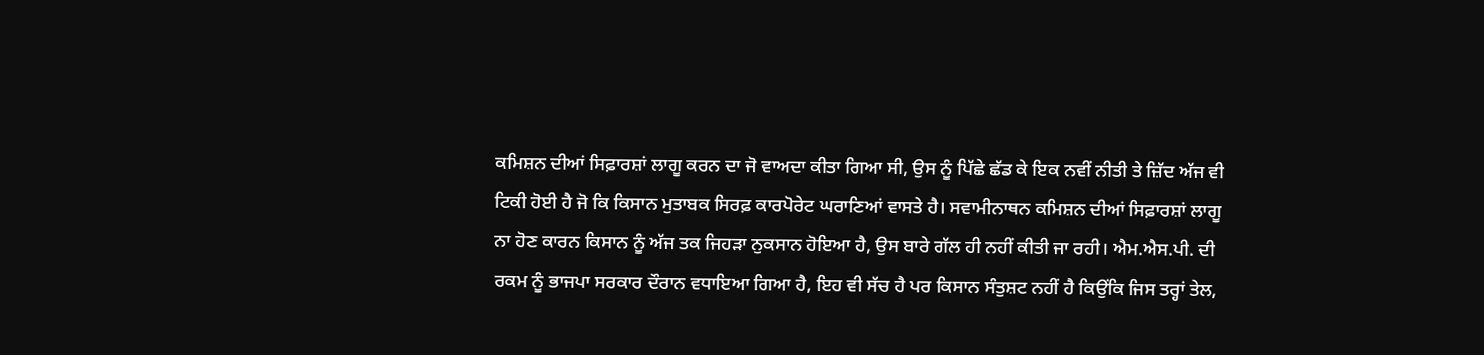ਕਮਿਸ਼ਨ ਦੀਆਂ ਸਿਫ਼ਾਰਸ਼ਾਂ ਲਾਗੂ ਕਰਨ ਦਾ ਜੋ ਵਾਅਦਾ ਕੀਤਾ ਗਿਆ ਸੀ, ਉਸ ਨੂੰ ਪਿੱਛੇ ਛੱਡ ਕੇ ਇਕ ਨਵੀਂ ਨੀਤੀ ਤੇ ਜ਼ਿੱਦ ਅੱਜ ਵੀ ਟਿਕੀ ਹੋਈ ਹੈ ਜੋ ਕਿ ਕਿਸਾਨ ਮੁਤਾਬਕ ਸਿਰਫ਼ ਕਾਰਪੋਰੇਟ ਘਰਾਣਿਆਂ ਵਾਸਤੇ ਹੈ। ਸਵਾਮੀਨਾਥਨ ਕਮਿਸ਼ਨ ਦੀਆਂ ਸਿਫ਼ਾਰਸ਼ਾਂ ਲਾਗੂ ਨਾ ਹੋਣ ਕਾਰਨ ਕਿਸਾਨ ਨੂੰ ਅੱਜ ਤਕ ਜਿਹੜਾ ਨੁਕਸਾਨ ਹੋਇਆ ਹੈ, ਉਸ ਬਾਰੇ ਗੱਲ ਹੀ ਨਹੀਂ ਕੀਤੀ ਜਾ ਰਹੀ। ਐਮ.ਐਸ.ਪੀ. ਦੀ ਰਕਮ ਨੂੰ ਭਾਜਪਾ ਸਰਕਾਰ ਦੌਰਾਨ ਵਧਾਇਆ ਗਿਆ ਹੈ, ਇਹ ਵੀ ਸੱਚ ਹੈ ਪਰ ਕਿਸਾਨ ਸੰਤੁਸ਼ਟ ਨਹੀਂ ਹੈ ਕਿਉਂਕਿ ਜਿਸ ਤਰ੍ਹਾਂ ਤੇਲ,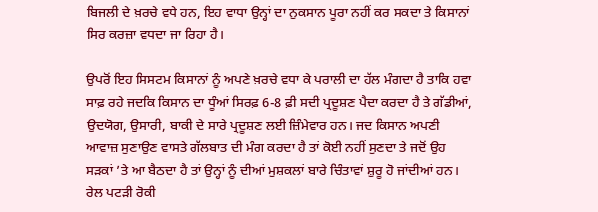ਬਿਜਲੀ ਦੇ ਖ਼ਰਚੇ ਵਧੇ ਹਨ, ਇਹ ਵਾਧਾ ਉਨ੍ਹਾਂ ਦਾ ਨੁਕਸਾਨ ਪੂਰਾ ਨਹੀਂ ਕਰ ਸਕਦਾ ਤੇ ਕਿਸਾਨਾਂ ਸਿਰ ਕਰਜ਼ਾ ਵਧਦਾ ਜਾ ਰਿਹਾ ਹੈ।

ਉਪਰੋਂ ਇਹ ਸਿਸਟਮ ਕਿਸਾਨਾਂ ਨੂੰ ਅਪਣੇ ਖ਼ਰਚੇ ਵਧਾ ਕੇ ਪਰਾਲੀ ਦਾ ਹੱਲ ਮੰਗਦਾ ਹੈ ਤਾਕਿ ਹਵਾ ਸਾਫ਼ ਰਹੇ ਜਦਕਿ ਕਿਸਾਨ ਦਾ ਧੂੰਆਂ ਸਿਰਫ਼ 6-8 ਫ਼ੀ ਸਦੀ ਪ੍ਰਦੂਸ਼ਣ ਪੈਦਾ ਕਰਦਾ ਹੈ ਤੇ ਗੱਡੀਆਂ, ਉਦਯੋਗ, ਉਸਾਰੀ, ਬਾਕੀ ਦੇ ਸਾਰੇ ਪ੍ਰਦੂਸ਼ਣ ਲਈ ਜ਼ਿੰਮੇਵਾਰ ਹਨ। ਜਦ ਕਿਸਾਨ ਅਪਣੀ ਆਵਾਜ਼ ਸੁਣਾਉਣ ਵਾਸਤੇ ਗੱਲਬਾਤ ਦੀ ਮੰਗ ਕਰਦਾ ਹੈ ਤਾਂ ਕੋਈ ਨਹੀਂ ਸੁਣਦਾ ਤੇ ਜਦੋਂ ਉਹ ਸੜਕਾਂ ’ਤੇ ਆ ਬੈਠਦਾ ਹੈ ਤਾਂ ਉਨ੍ਹਾਂ ਨੂੰ ਦੀਆਂ ਮੁਸ਼ਕਲਾਂ ਬਾਰੇ ਚਿੰਤਾਵਾਂ ਸ਼ੁਰੂ ਹੋ ਜਾਂਦੀਆਂ ਹਨ। ਰੇਲ ਪਟੜੀ ਰੋਕੀ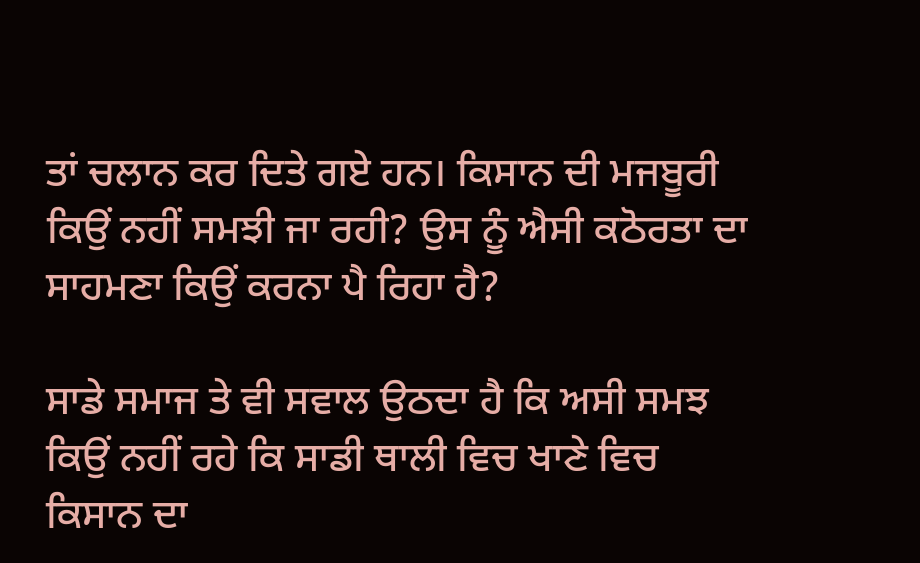ਤਾਂ ਚਲਾਨ ਕਰ ਦਿਤੇ ਗਏ ਹਨ। ਕਿਸਾਨ ਦੀ ਮਜਬੂਰੀ ਕਿਉਂ ਨਹੀਂ ਸਮਝੀ ਜਾ ਰਹੀ? ਉਸ ਨੂੰ ਐਸੀ ਕਠੋਰਤਾ ਦਾ ਸਾਹਮਣਾ ਕਿਉਂ ਕਰਨਾ ਪੈ ਰਿਹਾ ਹੈ?

ਸਾਡੇ ਸਮਾਜ ਤੇ ਵੀ ਸਵਾਲ ਉਠਦਾ ਹੈ ਕਿ ਅਸੀ ਸਮਝ ਕਿਉਂ ਨਹੀਂ ਰਹੇ ਕਿ ਸਾਡੀ ਥਾਲੀ ਵਿਚ ਖਾਣੇ ਵਿਚ ਕਿਸਾਨ ਦਾ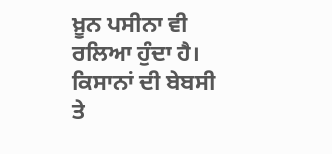ਖ਼ੂਨ ਪਸੀਨਾ ਵੀ ਰਲਿਆ ਹੁੰਦਾ ਹੈ। ਕਿਸਾਨਾਂ ਦੀ ਬੇਬਸੀ ਤੇ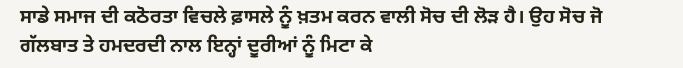ਸਾਡੇ ਸਮਾਜ ਦੀ ਕਠੋਰਤਾ ਵਿਚਲੇ ਫ਼ਾਸਲੇ ਨੂੰ ਖ਼ਤਮ ਕਰਨ ਵਾਲੀ ਸੋਚ ਦੀ ਲੋੜ ਹੈ। ਉਹ ਸੋਚ ਜੋ ਗੱਲਬਾਤ ਤੇ ਹਮਦਰਦੀ ਨਾਲ ਇਨ੍ਹਾਂ ਦੂਰੀਆਂ ਨੂੰ ਮਿਟਾ ਕੇ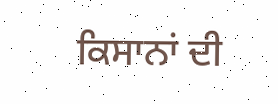ਕਿਸਾਨਾਂ ਦੀ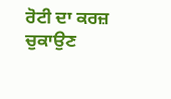ਰੋਟੀ ਦਾ ਕਰਜ਼ ਚੁਕਾਉਣ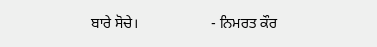ਬਾਰੇ ਸੋਚੇ।                    - ਨਿਮਰਤ ਕੌਰ